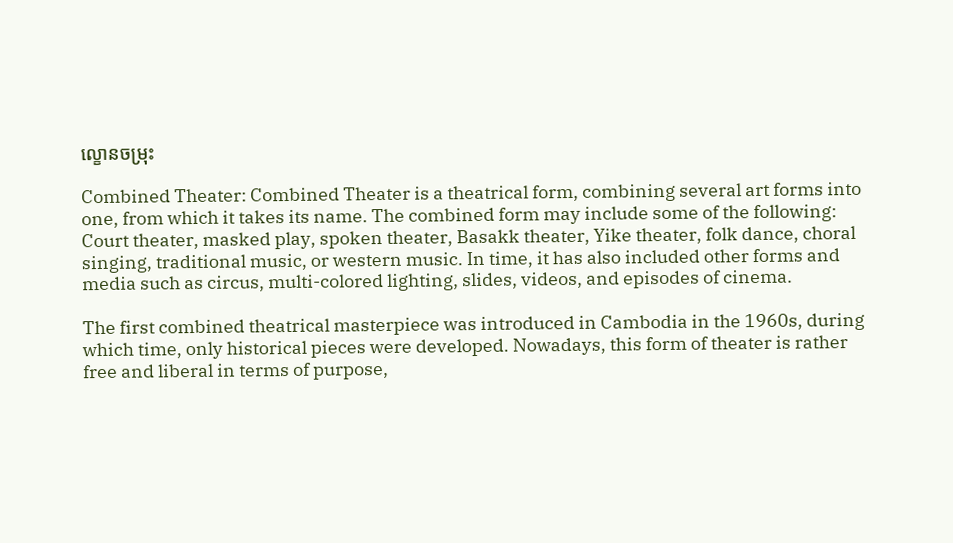ល្ខោនចម្រុះ

Combined Theater: Combined Theater is a theatrical form, combining several art forms into one, from which it takes its name. The combined form may include some of the following: Court theater, masked play, spoken theater, Basakk theater, Yike theater, folk dance, choral singing, traditional music, or western music. In time, it has also included other forms and media such as circus, multi-colored lighting, slides, videos, and episodes of cinema.

The first combined theatrical masterpiece was introduced in Cambodia in the 1960s, during which time, only historical pieces were developed. Nowadays, this form of theater is rather free and liberal in terms of purpose,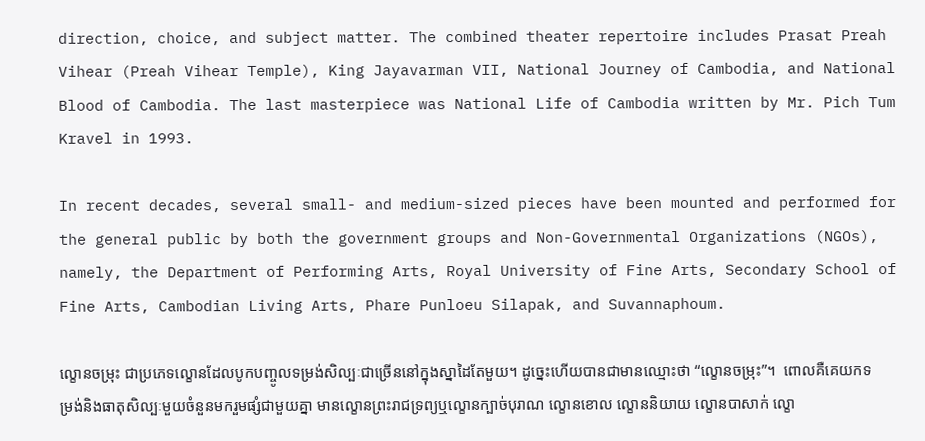direction, choice, and subject matter. The combined theater repertoire includes Prasat Preah Vihear (Preah Vihear Temple), King Jayavarman VII, National Journey of Cambodia, and National Blood of Cambodia. The last masterpiece was National Life of Cambodia written by Mr. Pich Tum Kravel in 1993.

In recent decades, several small- and medium-sized pieces have been mounted and performed for the general public by both the government groups and Non-Governmental Organizations (NGOs), namely, the Department of Performing Arts, Royal University of Fine Arts, Secondary School of Fine Arts, Cambodian Living Arts, Phare Punloeu Silapak, and Suvannaphoum.

ល្ខោនចម្រុះ ជាប្រភេទល្ខោនដែលបូកបញ្ចូលទម្រង់សិល្បៈជាច្រើននៅក្នុងស្នាដៃតែមួយ។ ដូច្នេះហើយបានជាមានឈ្មោះថា “ល្ខោនចម្រុះ”។  ពោលគឺគេយកទម្រង់និងធាតុសិល្បៈមួយចំនួនមករួមផ្សំជាមួយគ្នា មានល្ខោនព្រះរាជទ្រព្យឬល្ខោនក្បាច់បុរាណ ល្ខោនខោល ល្ខោននិយាយ ល្ខោនបាសាក់ ល្ខោ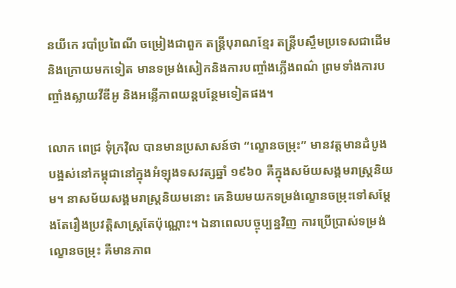នយីកេ របាំប្រពៃណី ចម្រៀងជាពួក តន្ត្រីបុរាណខ្មែរ តន្ត្រីបស្ចឹមប្រទេសជាដើម និងក្រោយមកទៀត មានទម្រង់សៀកនិងការបញ្ចាំងភ្លើងពណ៌ ព្រមទាំងការបញ្ចាំងស្លាយវីឌីអូ និងអន្លើភាពយន្តបន្ថែមទៀតផង។

លោក ពេជ្រ ទុំក្រវ៉ិល បានមានប្រសាសន៍ថា “ល្ខោនចម្រុះ” មានវត្តមានដំបូងបង្អស់នៅកម្ពុជានៅក្នុងអំឡុងទសវត្សឆ្នាំ ១៩៦០ គឺក្នុងសម័យសង្គមរាស្ត្រនិយម។ នាសម័យសង្គមរាស្ត្រនិយមនោះ គេនិយមយកទម្រង់ល្ខោនចម្រុះទៅសម្តែងតែរឿងប្រវត្តិសាស្ត្រតែប៉ុណ្ណោះ។ ឯនាពេលបច្ចុប្បន្នវិញ ការប្រើប្រាស់ទម្រង់ល្ខោនចម្រុះ គឺមានភាព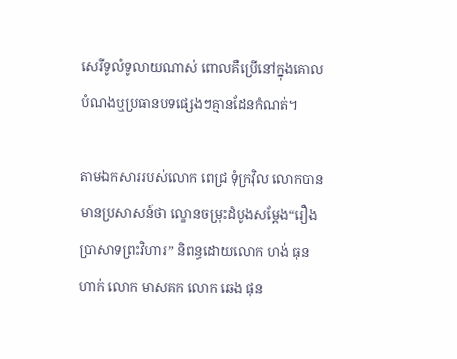សេរីទូលំទូលាយណាស់ ពោលគឺប្រើនៅក្នុងគោលបំណងឬប្រធានបទផ្សេងៗគ្មានដែនកំណត់។

តាមឯកសាររបស់លោក ពេជ្រ ទុំក្រវ៉ិល លោកបានមានប្រសាសន៍ថា ល្ខោនចម្រុះដំបូងសម្តែង“រឿងប្រាសាទព្រះវិហារ” និពន្ធដោយលោក ហង់ ធុនហាក់ លោក មាសគក លោក ឆេង ផុន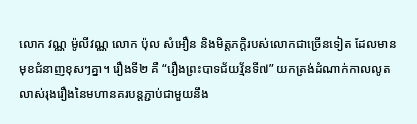លោក វណ្ណ ម៉ូលីវណ្ណ លោក ប៉ុល សំអឿន និងមិត្តភក្តិរបស់លោកជាច្រើនទៀត ដែលមានមុខជំនាញខុសៗគ្នា។ រឿងទី២ គឺ “រឿងព្រះបាទជ័យវ្ម័នទី៧” យកត្រង់ដំណាក់កាលលូតលាស់រុងរឿងនៃមហានគរបន្តភ្ជាប់ជាមួយនឹង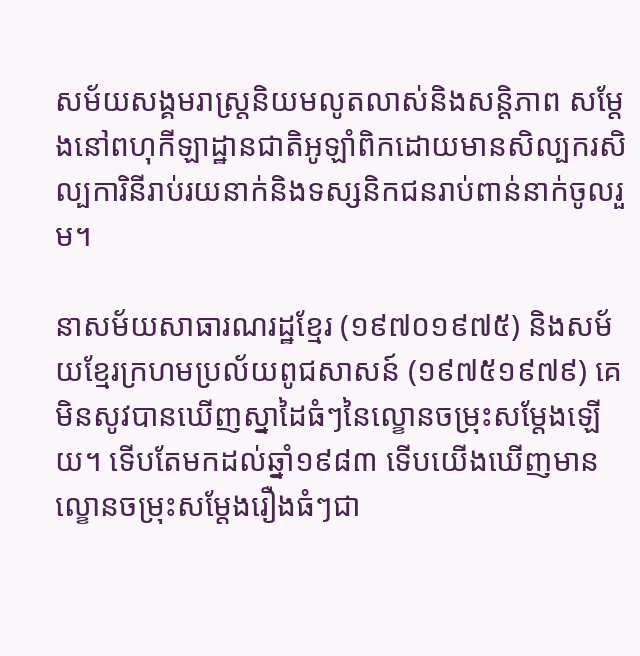សម័យសង្គមរាស្ត្រនិយមលូតលាស់និងសន្តិភាព សម្តែងនៅពហុកីឡាដ្ឋានជាតិអូឡាំពិកដោយមានសិល្បករសិល្បការិនីរាប់រយនាក់និងទស្សនិកជនរាប់ពាន់នាក់ចូលរួម។

នាសម័យសាធារណរដ្ឋខ្មែរ (១៩៧០១៩៧៥) និងសម័យខ្មែរក្រហមប្រល័យពូជសាសន៍ (១៩៧៥១៩៧៩) គេមិនសូវបានឃើញស្នាដៃធំៗនៃល្ខោនចម្រុះសម្តែងឡើយ។ ទើបតែមកដល់ឆ្នាំ១៩៨៣ ទើបយើងឃើញមានល្ខោនចម្រុះសម្តែងរឿងធំៗជា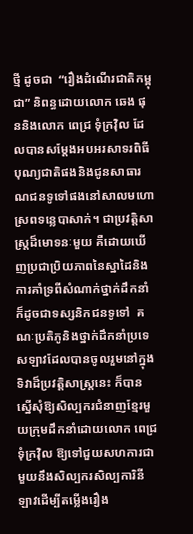ថ្មី ដូចជា  “រឿងដំណើរជាតិកម្ពុជា” និពន្ធដោយលោក ឆេង ផុននិងលោក ពេជ្រ ទុំក្រវ៉ិល ដែលបានសម្តែងអបអរសាទរពិធីបុណ្យជាតិផងនិងជូនសាធារណជនទូទៅផងនៅសាលមហោស្រពទន្លេបាសាក់។ ជាប្រវត្តិសាស្ត្រដ៏មោទនៈមួយ គឺដោយឃើញប្រជាប្រិយភាពនៃស្នាដៃនិងការគាំទ្រពីសំណាក់ថ្នាក់ដឹកនាំក៏ដូចជាទស្សនិកជនទូទៅ  គណៈប្រតិភូនិងថ្នាក់ដឹកនាំប្រទេសឡាវដែលបានចូលរួមនៅក្នុងទិវាដ៏ប្រវត្តិសាស្ត្រនេះ ក៏បានស្នើសុំឱ្យសិល្បករជំនាញខ្មែរមួយក្រុមដឹកនាំដោយលោក ពេជ្រ ទុំក្រវ៉ិល ឱ្យទៅជួយសហការជាមួយនឹងសិល្បករសិល្បការិនីឡាវដើម្បីតម្លើងរឿង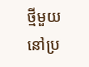ថ្មីមួយនៅប្រ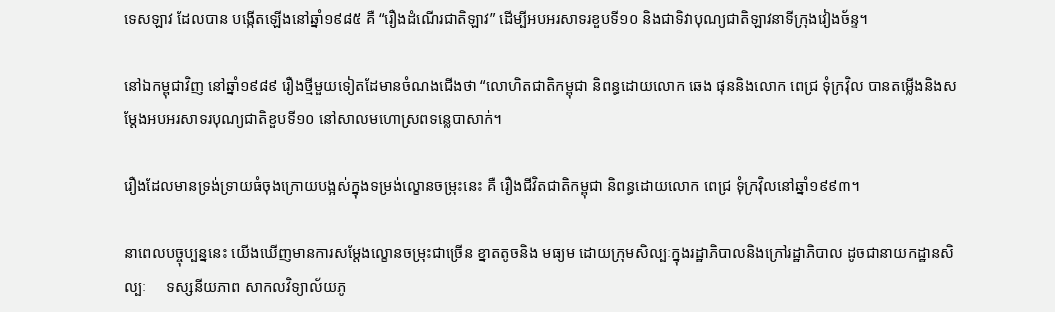ទេសឡាវ ដែលបាន បង្កើតឡើងនៅឆ្នាំ១៩៨៥ គឺ “រឿងដំណើរជាតិឡាវ” ដើម្បីអបអរសាទរខួបទី១០ និងជាទិវាបុណ្យជាតិឡាវនាទីក្រុងវៀងច័ន្ទ។

នៅឯកម្ពុជាវិញ នៅឆ្នាំ១៩៨៩ រឿងថ្មីមួយទៀតដែមានចំណងជើងថា “លោហិតជាតិកម្ពុជា និពន្ធដោយលោក ឆេង ផុននិងលោក ពេជ្រ ទុំក្រវ៉ិល បានតម្លើងនិងសម្តែងអបអរសាទរបុណ្យជាតិខួបទី១០ នៅសាលមហោស្រពទន្លេបាសាក់។

រឿងដែលមានទ្រង់ទ្រាយធំចុងក្រោយបង្អស់ក្នុងទម្រង់ល្ខោនចម្រុះនេះ គឺ រឿងជីវិតជាតិកម្ពុជា និពន្ធដោយលោក ពេជ្រ ទុំក្រវ៉ិលនៅឆ្នាំ១៩៩៣។

នាពេលបច្ចុប្បន្ននេះ យើងឃើញមានការសម្តែងល្ខោនចម្រុះជាច្រើន ខ្នាតតូចនិង មធ្យម ដោយក្រុមសិល្បៈក្នុងរដ្ឋាភិបាលនិងក្រៅរដ្ឋាភិបាល ដូចជានាយកដ្ឋានសិល្បៈ     ទស្សនីយភាព សាកលវិទ្យាល័យភូ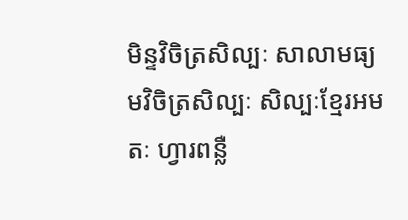មិន្ទវិចិត្រសិល្បៈ សាលាមធ្យមវិចិត្រសិល្បៈ សិល្បៈខ្មែរអមតៈ ហ្វារពន្លឺ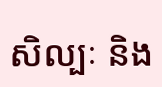សិល្បៈ និង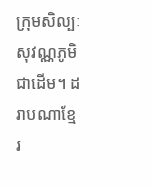ក្រុមសិល្បៈសុវណ្ណភូមិ ជាដើម។ ដរាបណាខ្មែរ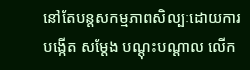នៅតែបន្តសកម្មភាពសិល្បៈដោយការបង្កើត សម្តែង បណ្តុះបណ្តាល លើក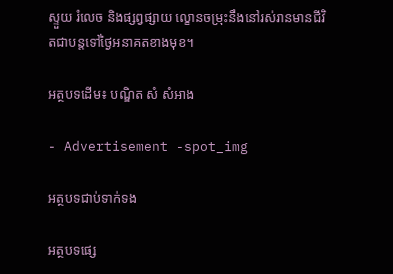ស្ទួយ រំលេច និងផ្សព្វផ្សាយ ល្ខោនចម្រុះនឹងនៅរស់រានមានជីវិតជាបន្តទៅថ្ងៃអនាគតខាងមុខ។

អត្ថបទដើម៖ បណ្ឌិត សំ សំអាង

- Advertisement -spot_img

អត្ថបទជាប់ទាក់ទង

អត្ថបទផ្សេ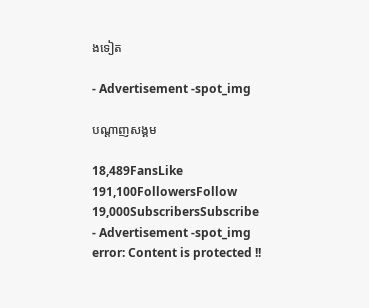ងទៀត

- Advertisement -spot_img

បណ្ដាញសង្គម

18,489FansLike
191,100FollowersFollow
19,000SubscribersSubscribe
- Advertisement -spot_img
error: Content is protected !!